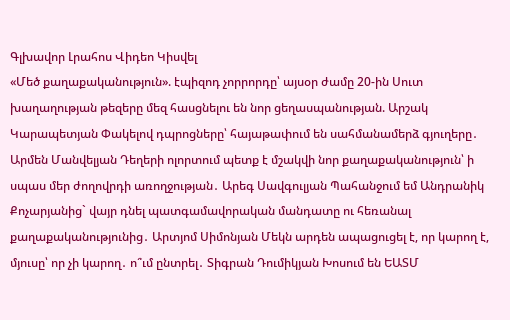Գլխավոր Լրահոս Վիդեո Կիսվել
«Մեծ քաղաքականություն». էպիզոդ չորրորդը՝ այսօր ժամը 20-ին Սուտ խաղաղության թեզերը մեզ հասցնելու են նոր ցեղասպանության. Արշակ Կարապետյան Փակելով դպրոցները՝ հայաթափում են սահմանամերձ գյուղերը․ Արմեն Մանվելյան Դեղերի ոլորտում պետք է մշակվի նոր քաղաքականություն՝ ի սպաս մեր ժողովրդի առողջության․ Արեգ Սավգուլյան Պահանջում եմ Անդրանիկ Քոչարյանից` վայր դնել պատգամավորական մանդատը ու հեռանալ քաղաքականությունից․ Արտյոմ Սիմոնյան Մեկն արդեն ապացուցել է, որ կարող է, մյուսը՝ որ չի կարող․ ո՞ւմ ընտրել․ Տիգրան Դումիկյան Խոսում են ԵԱՏՄ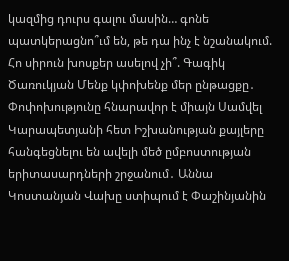կազմից դուրս գալու մասին… գոնե պատկերացնո՞ւմ են, թե դա ինչ է նշանակում. Հո սիրուն խոսքեր ասելով չի՞. Գագիկ Ծառուկյան Մենք կփոխենք մեր ընթացքը․ Փոփոխությունը հնարավոր է միայն Սամվել Կարապետյանի հետ Իշխանության քայլերը հանգեցնելու են ավելի մեծ ըմբոստության երիտասարդների շրջանում․ Աննա Կոստանյան Վախը ստիպում է Փաշինյանին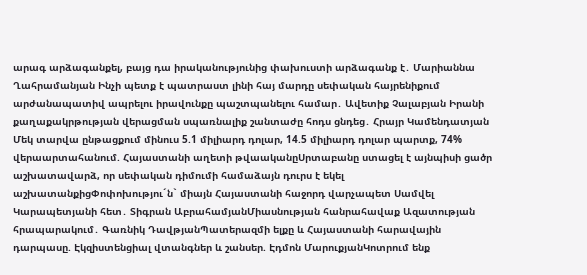արագ արձագանքել, բայց դա իրականությունից փախուստի արձագանք է․ Մարիաննա Ղահրամանյան Ինչի պետք է պատրաստ լինի հայ մարդը սեփական հայրենիքում արժանապատիվ ապրելու իրավունքը պաշտպանելու համար․ Ավետիք Չալաբյան Իրանի քաղաքակրթության վերացման սպառնալիք շանտաժը հոդս ցնդեց․ Հրայր Կամենդատյան
Մեկ տարվա ընթացքում մինուս 5.1 միլիարդ դոլար, 14.5 միլիարդ դոլար պարտք, 74% վերաարտահանում. Հայաստանի աղետի թվաականըՍրտաբանը ստացել է այնպիսի ցածր աշխատավարձ, որ սեփական դիմումի համաձայն դուրս է եկել աշխատանքիցՓոփոխությու´ն` միայն Հայաստանի հաջորդ վարչապետ Սամվել Կարապետյանի հետ․ Տիգրան ԱբրահամյանՄիասնության հանրահավաք Ազատության հրապարակում․ Գառնիկ ԴավթյանՊատերազմի ելքը և Հայաստանի հարավային դարպասը. Էկզիստենցիալ վտանգներ և շանսեր. Էդմոն ՄարուքյանԿոտրում ենք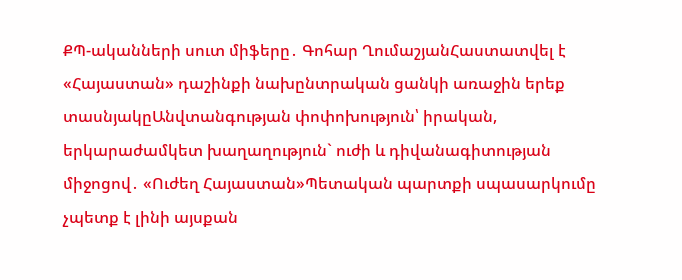ՔՊ-ականների սուտ միֆերը․ Գոհար ՂումաշյանՀաստատվել է «Հայաստան» դաշինքի նախընտրական ցանկի առաջին երեք տասնյակըԱնվտանգության փոփոխություն՝ իրական, երկարաժամկետ խաղաղություն` ուժի և դիվանագիտության միջոցով․ «Ուժեղ Հայաստան»Պետական պարտքի սպասարկումը չպետք է լինի այսքան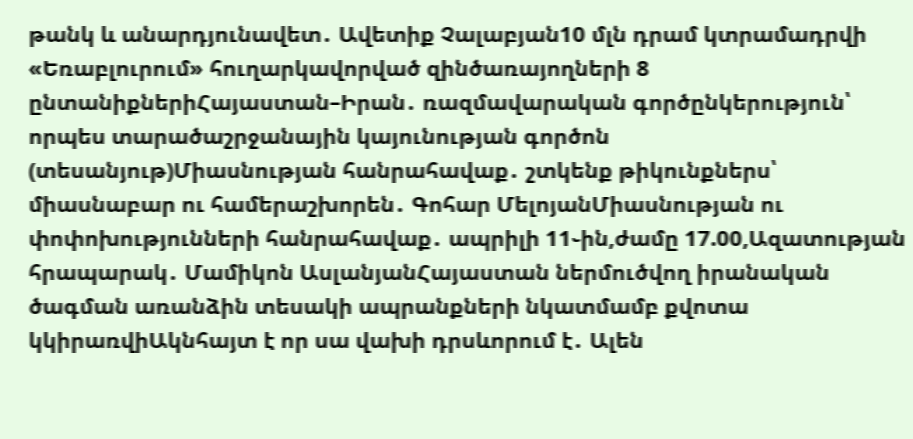թանկ և անարդյունավետ․ Ավետիք Չալաբյան10 մլն դրամ կտրամադրվի «Եռաբլուրում» հուղարկավորված զինծառայողների 8 ընտանիքներիՀայաստան–Իրան․ ռազմավարական գործընկերություն՝ որպես տարածաշրջանային կայունության գործոն (տեսանյութ)Միասնության հանրահավաք․ շտկենք թիկունքներս՝ միասնաբար ու համերաշխորեն․ Գոհար ՄելոյանՄիասնության ու փոփոխությունների հանրահավաք․ ապրիլի 11֊ին,ժամը 17.00,Ազատության հրապարակ․ Մամիկոն ԱսլանյանՀայաստան ներմուծվող իրանական ծագման առանձին տեսակի ապրանքների նկատմամբ քվոտա կկիրառվիԱկնհայտ է որ սա վախի դրսևորում է․ Ալեն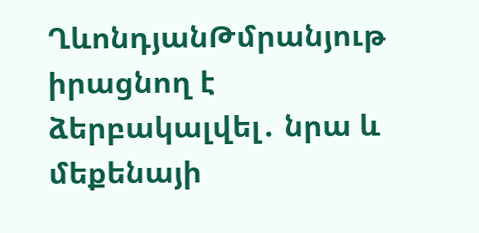ՂևոնդյանԹմրանյութ իրացնող է ձերբակալվել․ նրա և մեքենայի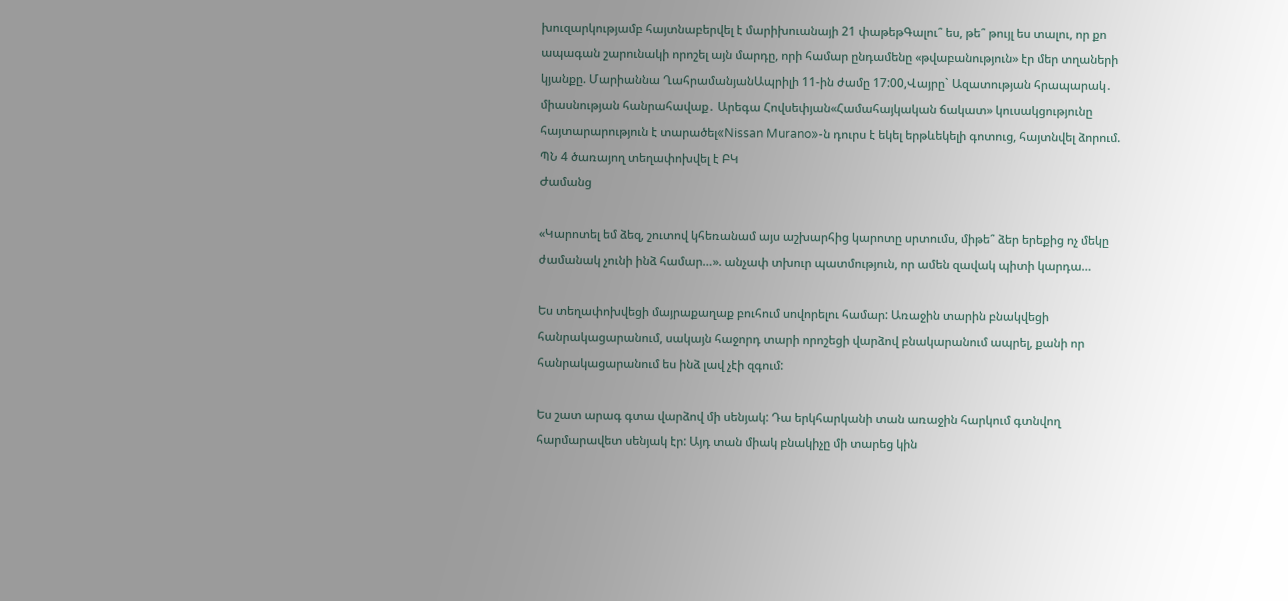խուզարկությամբ հայտնաբերվել է մարիխուանայի 21 փաթեթԳալու՞ ես, թե՞ թույլ ես տալու, որ քո ապագան շարունակի որոշել այն մարդը, որի համար ընդամենը «թվաբանություն» էր մեր տղաների կյանքը. Մարիաննա ՂահրամանյանԱպրիլի 11-ին ժամը 17:00,Վայրը` Ազատության հրապարակ․ միասնության հանրահավաք․ Արեգա Հովսեփյան«Համահայկական ճակատ» կուսակցությունը հայտարարություն է տարածել«Nissan Murano»-ն դուրս է եկել երթևեկելի գոտուց, հայտնվել ձորում. ՊՆ 4 ծառայող տեղափոխվել է ԲԿ
Ժամանց

«Կարոտել եմ ձեզ, շուտով կհեռանամ այս աշխարհից կարոտը սրտումս, միթե՞ ձեր երեքից ոչ մեկը ժամանակ չունի ինձ համար…». անչափ տխուր պատմություն, որ ամեն զավակ պիտի կարդա…

Ես տեղափոխվեցի մայրաքաղաք բուհում սովորելու համար: Առաջին տարին բնակվեցի հանրակացարանում, սակայն հաջորդ տարի որոշեցի վարձով բնակարանում ապրել, քանի որ հանրակացարանում ես ինձ լավ չէի զգում:

Ես շատ արագ գտա վարձով մի սենյակ: Դա երկհարկանի տան առաջին հարկում գտնվող հարմարավետ սենյակ էր: Այդ տան միակ բնակիչը մի տարեց կին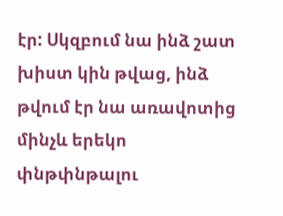էր: Սկզբում նա ինձ շատ խիստ կին թվաց, ինձ թվում էր նա առավոտից մինչև երեկո փնթփնթալու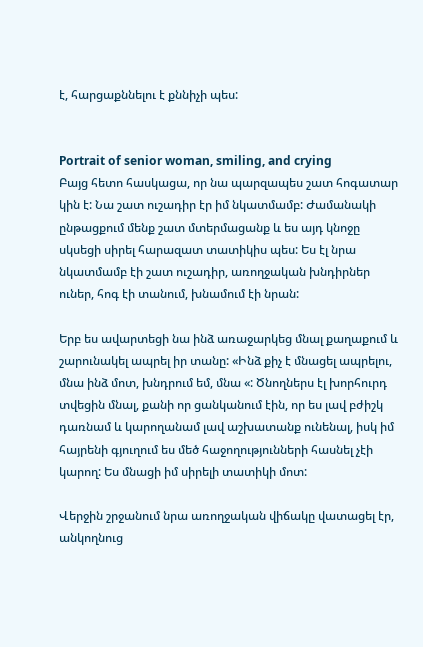է, հարցաքննելու է քննիչի պես:


Portrait of senior woman, smiling, and crying
Բայց հետո հասկացա, որ նա պարզապես շատ հոգատար կին է: Նա շատ ուշադիր էր իմ նկատմամբ: Ժամանակի ընթացքում մենք շատ մտերմացանք և ես այդ կնոջը սկսեցի սիրել հարազատ տատիկիս պես: Ես էլ նրա նկատմամբ էի շատ ուշադիր, առողջական խնդիրներ ուներ, հոգ էի տանում, խնամում էի նրան:

Երբ ես ավարտեցի նա ինձ առաջարկեց մնալ քաղաքում և շարունակել ապրել իր տանը: «Ինձ քիչ է մնացել ապրելու, մնա ինձ մոտ, խնդրում եմ, մնա «: Ծնողներս էլ խորհուրդ տվեցին մնալ, քանի որ ցանկանում էին, որ ես լավ բժիշկ դառնամ և կարողանամ լավ աշխատանք ունենալ, իսկ իմ հայրենի գյուղում ես մեծ հաջողությունների հասնել չէի կարող: Ես մնացի իմ սիրելի տատիկի մոտ:

Վերջին շրջանում նրա առողջական վիճակը վատացել էր, անկողնուց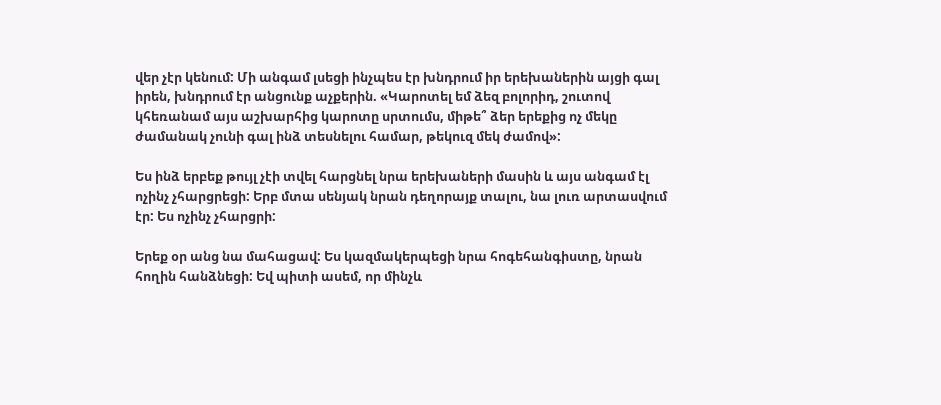վեր չէր կենում: Մի անգամ լսեցի ինչպես էր խնդրում իր երեխաներին այցի գալ իրեն, խնդրում էր անցունք աչքերին. «Կարոտել եմ ձեզ բոլորիդ, շուտով կհեռանամ այս աշխարհից կարոտը սրտումս, միթե՞ ձեր երեքից ոչ մեկը ժամանակ չունի գալ ինձ տեսնելու համար, թեկուզ մեկ ժամով»:

Ես ինձ երբեք թույլ չէի տվել հարցնել նրա երեխաների մասին և այս անգամ էլ ոչինչ չհարցրեցի: Երբ մտա սենյակ նրան դեղորայք տալու, նա լուռ արտասվում էր: Ես ոչինչ չհարցրի:

Երեք օր անց նա մահացավ: Ես կազմակերպեցի նրա հոգեհանգիստը, նրան հողին հանձնեցի: Եվ պիտի ասեմ, որ մինչև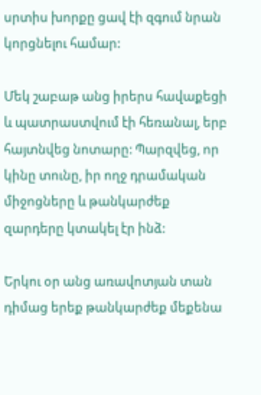սրտիս խորքը ցավ էի զգում նրան կորցնելու համար:

Մեկ շաբաթ անց իրերս հավաքեցի և պատրաստվում էի հեռանալ, երբ հայտնվեց նոտարը: Պարզվեց, որ կինը տունը, իր ողջ դրամական միջոցները և թանկարժեք զարդերը կտակել էր ինձ:

Երկու օր անց առավոտյան տան դիմաց երեք թանկարժեք մեքենա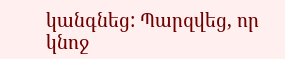կանգնեց: Պարզվեց, որ կնոջ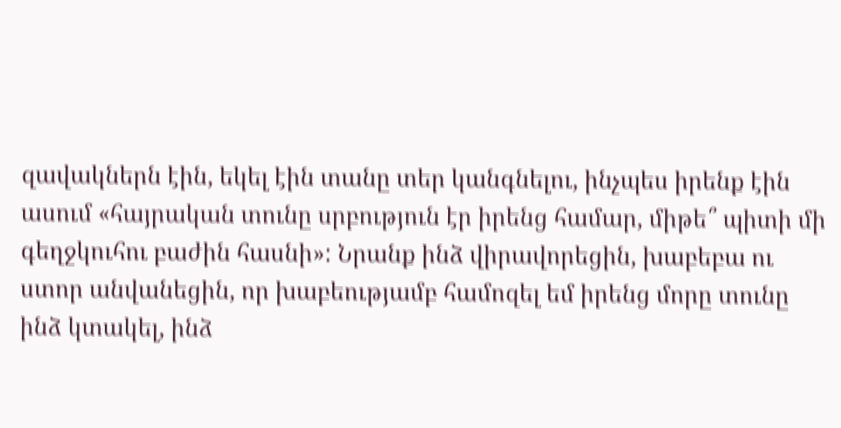զավակներն էին, եկել էին տանը տեր կանգնելու, ինչպես իրենք էին ասում «հայրական տունը սրբություն էր իրենց համար, միթե՞ պիտի մի գեղջկուհու բաժին հասնի»: Նրանք ինձ վիրավորեցին, խաբեբա ու ստոր անվանեցին, որ խաբեությամբ համոզել եմ իրենց մորը տունը ինձ կտակել, ինձ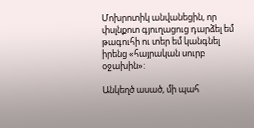Մոխրոտիկ անվանեցին, որ փսլնքոտ գյուղացուց դարձել եմ թագուհի ու տեր եմ կանգնել իրենց «հայրական սուրբ օջախին»:

Անկեղծ ասած, մի պահ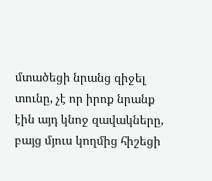մտածեցի նրանց զիջել տունը, չէ որ իրոք նրանք էին այդ կնոջ զավակները, բայց մյուս կողմից հիշեցի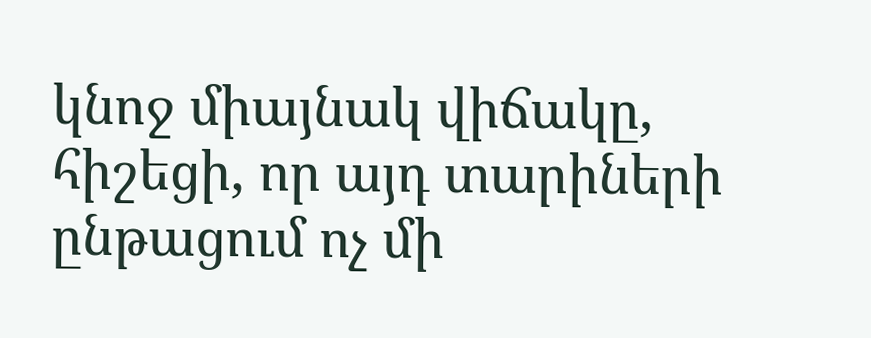կնոջ միայնակ վիճակը, հիշեցի, որ այդ տարիների ընթացում ոչ մի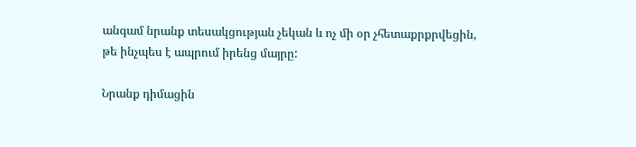անգամ նրանք տեսակցության չեկան և ոչ մի օր չհետաքրքրվեցին, թե ինչպես է ապրում իրենց մայրը:

Նրանք դիմացին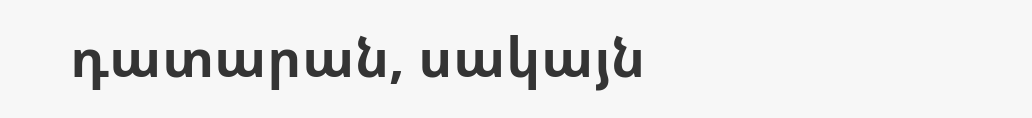դատարան, սակայն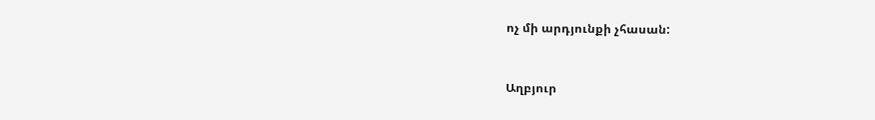ոչ մի արդյունքի չհասան:



Աղբյուր